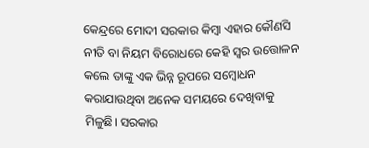କେନ୍ଦ୍ରରେ ମୋଦୀ ସରକାର କିମ୍ବା ଏହାର କୌଣସି ନୀତି ବା ନିୟମ ବିରୋଧରେ କେହି ସ୍ବର ଉତ୍ତୋଳନ କଲେ ତାଙ୍କୁ ଏକ ଭିନ୍ନ ରୂପରେ ସମ୍ବୋଧନ କରାଯାଉଥିବା ଅନେକ ସମୟରେ ଦେଖିବାକୁ ମିଳୁଛି। ସରକାର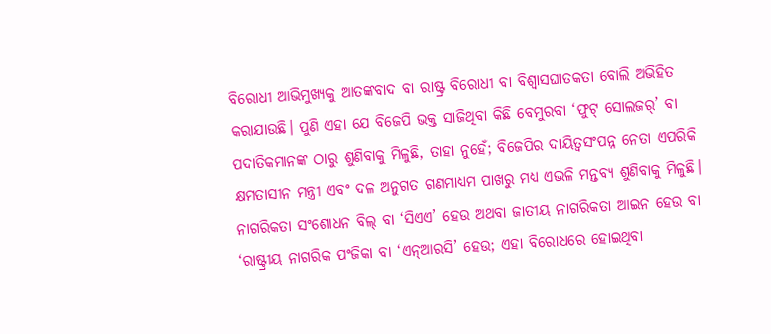ବିରୋଧୀ ଆଭିମୁଖ୍ୟକୁ ଆତଙ୍କବାଦ ବା ରାଷ୍ଟ୍ର ବିରୋଧୀ ବା ବିଶ୍ବାସଘାତକତା ବୋଲି ଅଭିହିତ କରାଯାଉଛି। ପୁଣି ଏହା ଯେ ବିଜେପି ଭକ୍ତ ସାଜିଥିବା କିଛି ବେମୁରବା ‘ଫୁଟ୍ ସୋଲଜର୍‌’ ବା ପଦାତିକମାନଙ୍କ ଠାରୁ ଶୁଣିବାକୁ ମିଳୁଛି, ତାହା ନୁହେଁ; ବିଜେପିର ଦାୟିତ୍ବସଂପନ୍ନ ନେତା ଏପରିକି କ୍ଷମତାସୀନ ମନ୍ତ୍ରୀ ଏବଂ ଦଳ ଅନୁଗତ ଗଣମାଧ୍ୟମ ପାଖରୁ ମଧ୍ୟ ଏଭଳି ମନ୍ତବ୍ୟ ଶୁଣିବାକୁ ମିଳୁଛି। ନାଗରିକତା ସଂଶୋଧନ ବିଲ୍‌ ବା ‘ସିଏଏ’ ହେଉ ଅଥବା ଜାତୀୟ ନାଗରିକତା ଆଇନ ହେଉ ବା ‘ରାଷ୍ଟ୍ରୀୟ ନାଗରିକ ପଂଜିକା ବା ‘ଏନ୍‌ଆରସି’ ହେଉ; ଏହା ବିରୋଧରେ ହୋଇଥିବା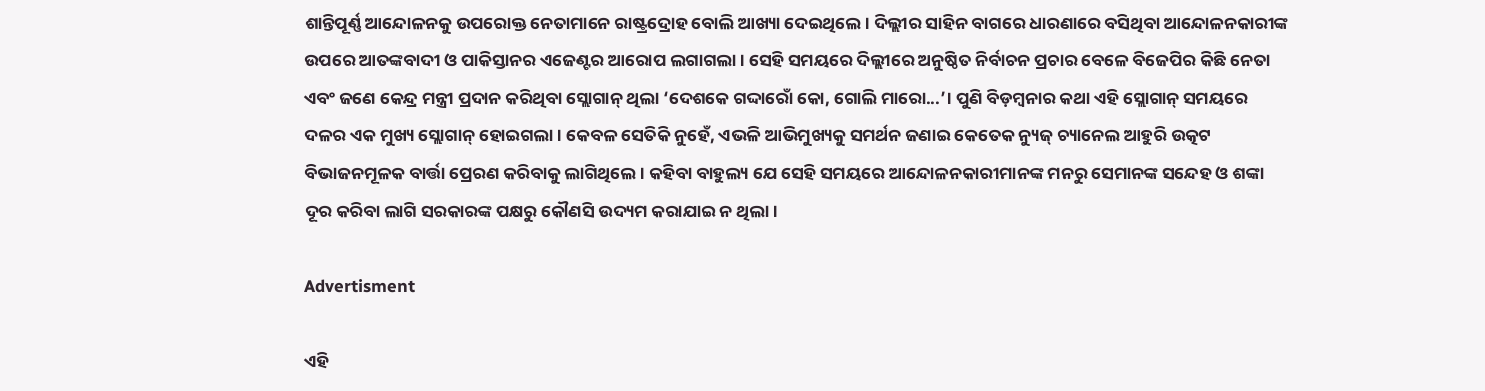ଶାନ୍ତିପୂର୍ଣ୍ଣ ଆନ୍ଦୋଳନକୁ ଉପରୋକ୍ତ ନେତାମାନେ ରାଷ୍ଟ୍ରଦ୍ରୋହ ବୋଲି ଆଖ୍ୟା ଦେଇଥିଲେ। ଦିଲ୍ଲୀର ସାହିନ ବା‌ଗରେ ଧାରଣାରେ ବସିଥିବା ଆନ୍ଦୋଳନକାରୀଙ୍କ ଉପରେ ଆତଙ୍କବାଦୀ ଓ ପାକିସ୍ତାନର ଏଜେଣ୍ଟର ଆରୋପ ଲଗାଗଲା। ସେହି ସମୟରେ ଦିଲ୍ଲୀରେ ଅନୁଷ୍ଠିତ ନିର୍ବାଚନ ପ୍ରଚାର ବେଳେ ବିଜେପିର କିଛି ନେତା ଏବଂ ଜଣେ କେନ୍ଦ୍ର ମନ୍ତ୍ରୀ ପ୍ରଦାନ କରିଥିବା ସ୍ଲୋଗାନ୍‌ ଥିଲା ‘ଦେଶକେ ଗଦ୍ଦାରୋଁ କୋ, ଗୋଲି ମାରୋ...’। ପୁଣି ବିଡ଼ମ୍ବନାର କଥା ଏହି ସ୍ଲୋଗାନ୍‌ ସମୟରେ ଦଳର ଏକ ମୁଖ୍ୟ ସ୍ଲୋଗାନ୍‌ ହୋଇଗଲା। କେବଳ ସେତିକି ନୁହେଁ, ଏଭଳି ଆଭିମୁଖ୍ୟକୁ ସମର୍ଥନ ଜଣାଇ କେତେକ ନ୍ୟୁଜ୍‌ ଚ୍ୟାନେଲ ଆହୁରି ଉତ୍କଟ ବିଭାଜନମୂଳକ ବାର୍ତ୍ତା ପ୍ରେରଣ କରିବାକୁ ଲାଗିଥିଲେ। କହିବା ବାହୁଲ୍ୟ ଯେ ସେହି ସମୟରେ ଆନ୍ଦୋଳନକାରୀମାନଙ୍କ ମନରୁ ସେମାନଙ୍କ ସନ୍ଦେହ ଓ ଶଙ୍କା ଦୂର କରିବା ଲାଗି ସରକାରଙ୍କ ପକ୍ଷରୁ କୌଣସି ଉଦ୍ୟମ କରାଯାଇ ନ ଥିଲା।

Advertisment

ଏହି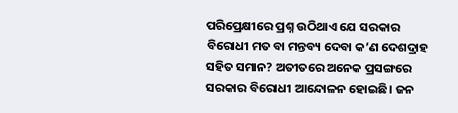ପରିପ୍ରେକ୍ଷୀରେ ପ୍ରଶ୍ନ ଉଠିଥାଏ ଯେ ସରକାର ବିରୋଧୀ ମତ ବା ମନ୍ତବ୍ୟ ଦେବା କ’ଣ ଦେଶଦ୍ରାହ ସହିତ ସମାନ? ଅତୀତରେ ଅନେକ ପ୍ରସଙ୍ଗରେ ସରକାର ବିରୋଧୀ ଆନ୍ଦୋଳନ ହୋଇଛି। ଜନ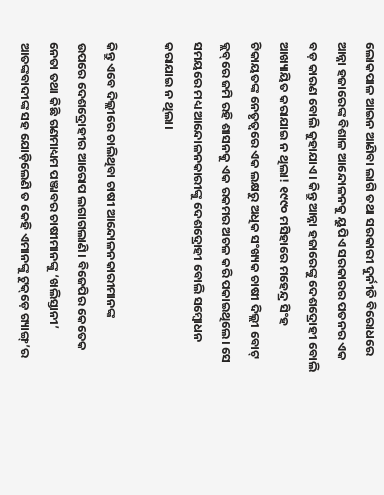ଲୋକପାଳ ଆଇନ ଆଣିବା ଲାଗି ତଥା ସରକାରୀ ଦୁର୍ନୀତି ବିରୋଧରେ ଆନ୍ନା ହଜାରେଙ୍କ ବିଶାଳ ଆନ୍ଦୋଳନକୁ ୟୁପିଏ ସରକାରର ପତନର ଏକ ବଡ଼ କାରଣ ବୋଲି କୁହାଯାଏ। କିନ୍ତୁ ଆନ୍ନା ହଜାରେଙ୍କୁ ଦେଶଦ୍ରୋହୀ ବୋଲି ଆଖ୍ୟାୟିତ କରାଯାଇ ନ ଥିଲା! ୧୯୯୦ ମସିହାରେ ମହେନ୍ଦ୍ର ସିଂହ ଟିକାୟତଙ୍କ ନେତୃତ୍ବରେ ଏକ ଲକ୍ଷରୁ ଅଧିକ ସଂଖ୍ୟକ ଚାଷୀ ଦିଲ୍ଲୀ ବୋଟ୍‌ କ୍ଲବ୍‌ରେ ଜମି ରହି ଶାସନକୁ ଏକ ରକମର ଅଚଳ କରି ପକାଇଥିଲେ। ସେ ସମୟରେ ମଧ୍ୟ ଆନ୍ଦୋଳନକାରୀଙ୍କୁ ଦେଶଦ୍ରୋହୀ ବୋଲି ସମ୍ବୋଧନ କରାଯାଇ ନ ଥିଲା।

କିନ୍ତୁ ଏବେ ଦିଲ୍ଲୀରେ ଚାଲିଥିବା ଚାଷୀ ଆନ୍ଦୋଳନକାରୀମାନଙ୍କ ଉପରେ ‌ଦେଶଦ୍ରୋହୀର ଆରୋପ ଲଗାଗଲାଣି। ବିଜେପିର କେତେକ ନେତା ତଥା କିଛି ଗଣମାଧ୍ୟମ ପଞ୍ଜାବର ଚାଷୀମାନଙ୍କୁ ‘ଖଲିସ୍ତାନୀ’ ଆତଙ୍କବାଦୀଙ୍କ ସହ ଯୋଡ଼ିଲେଣି ତ କେହି ଏମାନଙ୍କୁ ଟୁକ୍‌ଡ଼େ ଗ୍ୟାଙ୍ଗ୍’ର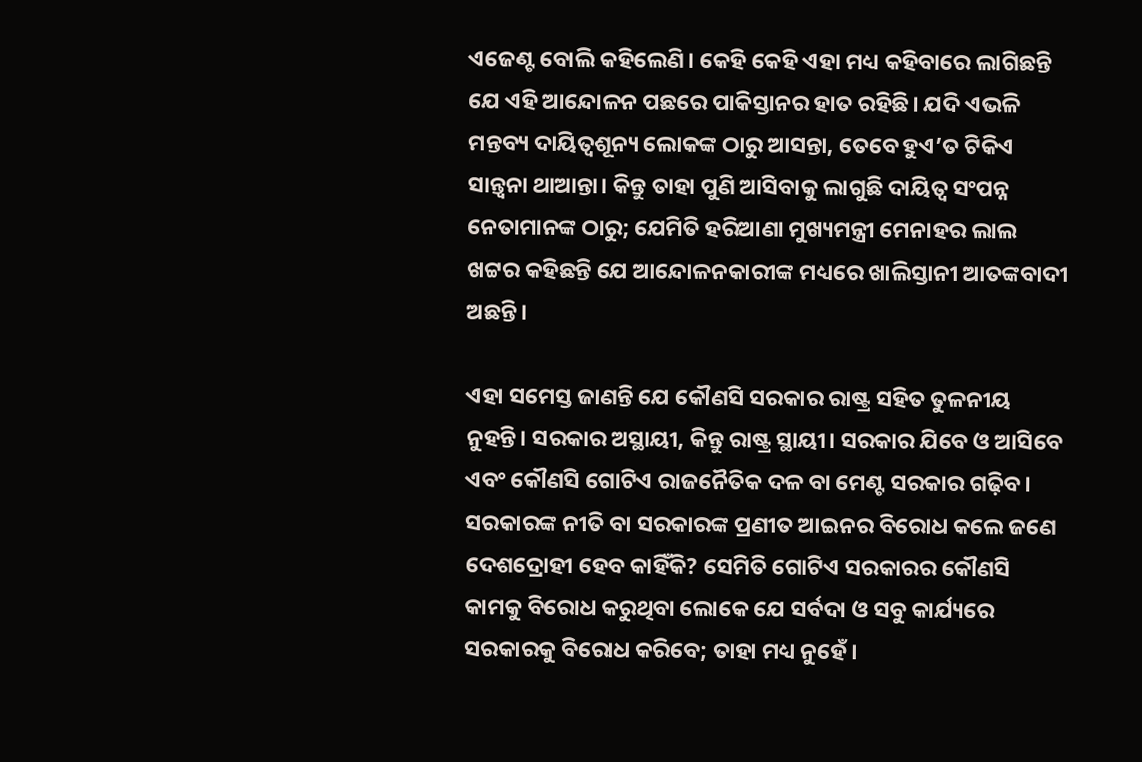ଏଜେଣ୍ଟ ବୋଲି କହିଲେଣି। କେହି କେହି ଏହା ମଧ୍ୟ କହିବାରେ ଲାଗିଛନ୍ତି ଯେ ଏହି ଆନ୍ଦୋଳନ ପଛରେ ପାକିସ୍ତାନର ହାତ ରହିଛି। ଯଦି ଏଭଳି ମନ୍ତବ୍ୟ ଦାୟିତ୍ବଶୂନ୍ୟ ଲୋକଙ୍କ ଠାରୁ ଆସନ୍ତା, ତେବେ ହୁଏ’ତ ଟିକିଏ ସାନ୍ତ୍ବନା ଥାଆନ୍ତା। କିନ୍ତୁ ତାହା ପୁଣି ଆସିବାକୁ ଲାଗୁଛି ଦାୟିତ୍ବ ସଂପନ୍ନ ନେତାମାନଙ୍କ ଠାରୁ; ଯେମିତି ହରିଆଣା ମୁଖ୍ୟମନ୍ତ୍ରୀ ମ‌େନାହର ଲାଲ ଖଟ୍ଟର କହିଛନ୍ତି ଯେ ଆନ୍ଦୋଳନକାରୀଙ୍କ ମଧ୍ୟରେ ଖାଲିସ୍ତାନୀ ଆତଙ୍କବାଦୀ ଅଛନ୍ତି।

ଏହା ସମ‌େସ୍ତ ଜାଣନ୍ତି ଯେ କୌଣସି ସରକାର ରାଷ୍ଟ୍ର ସହିତ ତୁଳନୀୟ ନୁହନ୍ତି। ସରକାର ଅସ୍ଥାୟୀ, କିନ୍ତୁ ରାଷ୍ଟ୍ର ସ୍ଥାୟୀ। ସରକାର ଯିବେ ଓ ଆସିବେ ଏବଂ କୌଣସି ଗୋଟିଏ ରାଜନୈତିକ ଦଳ ବା ମେଣ୍ଟ ସରକାର ଗଢ଼ିବ। ସରକାରଙ୍କ ନୀତି ବା ସରକାରଙ୍କ ପ୍ରଣୀତ ଆଇନର ବିରୋଧ କଲେ ଜଣେ ଦେଶଦ୍ରୋହୀ ହେବ କାହିଁକି? ସେମିତି ଗୋଟିଏ ସରକାରର କୌଣସି କାମକୁ ବିରୋଧ କରୁଥିବା ଲୋକେ ଯେ ସର୍ବଦା ଓ ସବୁ କାର୍ଯ୍ୟରେ ସରକାରକୁ ବିରୋଧ କରିବେ; ତାହା ମଧ୍ୟ ନୁହେଁ।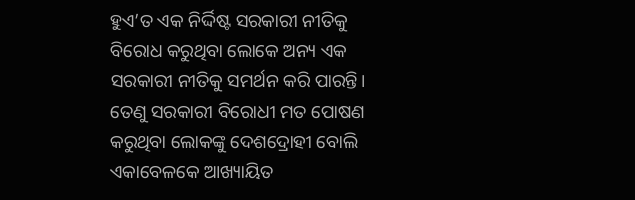ହୁଏ’ତ ଏକ ନିର୍ଦ୍ଦିଷ୍ଟ ସରକାରୀ ନୀତିକୁ ବିରୋଧ କରୁଥିବା ଲୋକେ ଅନ୍ୟ ଏକ ସରକାରୀ ନୀତିକୁ ସମର୍ଥନ କରି ପାରନ୍ତି। ତେଣୁ ସରକାରୀ ବିରୋଧୀ ମତ ପୋଷଣ କରୁଥିବା ଲୋକଙ୍କୁ ଦେଶଦ୍ରୋହୀ ବୋଲି ଏକାବେଳକେ ଆଖ୍ୟାୟିତ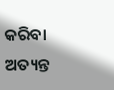କରିବା ଅତ୍ୟନ୍ତ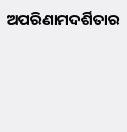ଅପରିଣାମଦର୍ଶିତାର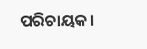ପରିଚାୟକ।